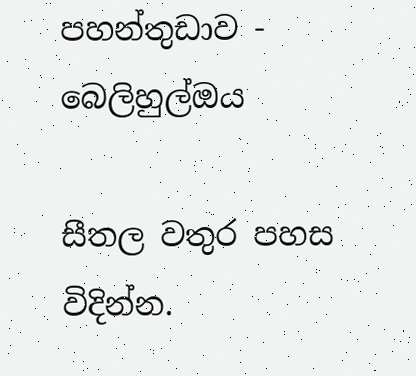පහන්තුඩාව - බෙලිහුල්ඔය

සීතල වතුර පහස විදින්න.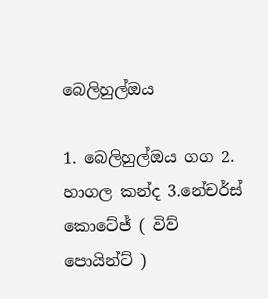බෙලිහුල්ඔය

1. බෙලිහුල්ඔය ගග 2. හාගල කන්ද 3.නේචර්ස් කොටේජ් ( විව් පොයින්ට් )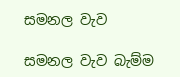සමනල වැව

සමනල වැව බැම්ම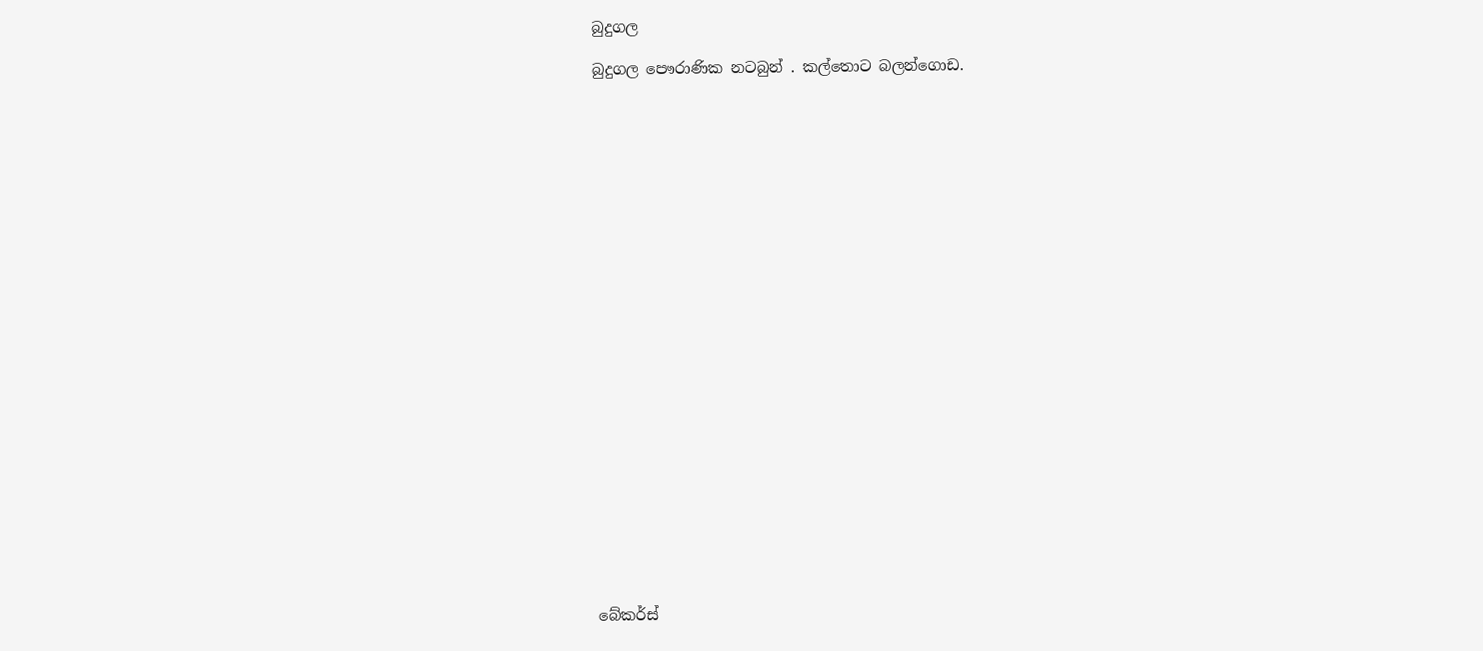බුදුගල

බුදුගල පෞරාණික නටබුන් . කල්තොට බලන්ගොඩ.

























බේකර්ස්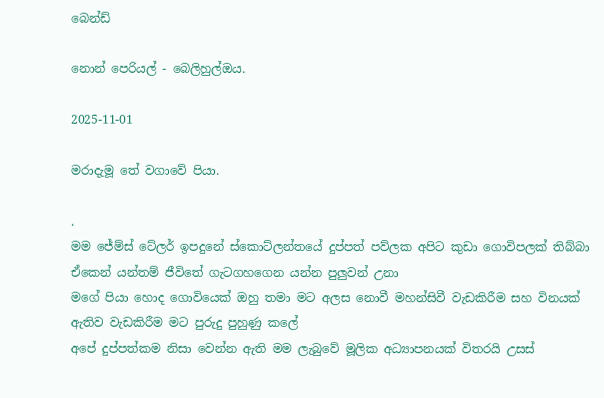බෙන්ඩ්

නොන් පෙරියල් - බෙලිහුල්ඔය.

2025-11-01

මරාදැමූ තේ වගාවේ පියා.

.
මම ජේම්ස් ටේලර් ඉපදුනේ ස්කොට්ලන්තයේ දුප්පත් පව්ලක අපිට කුඩා ගොවිපලක් තිබ්බා ඒකෙන් යන්තම් ජීවිතේ ගැටගහගෙන යන්න පුලුවන් උනා
මගේ පියා හොද ගොවියෙක් ඔහු තමා මට අලස නොවී මහන්සිවී වැඩකිරීම සහ විනයක් ඇතිව වැඩකිරීම මට පුරුදු පුහුණු කලේ
අපේ දුප්පත්කම නිසා වෙන්න ඇති මම ලැබුවේ මූලික අධ්‍යාපනයක් විතරයි උසස්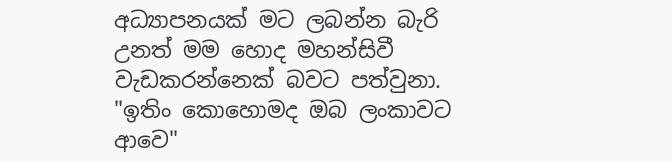අධ්‍යාපනයක් මට ලබන්න බැරි උනත් මම හොද මහන්සිවී වැඩකරන්නෙක් බවට පත්වුනා.
"ඉතිං කොහොමද ඔබ ලංකාවට ආවෙ"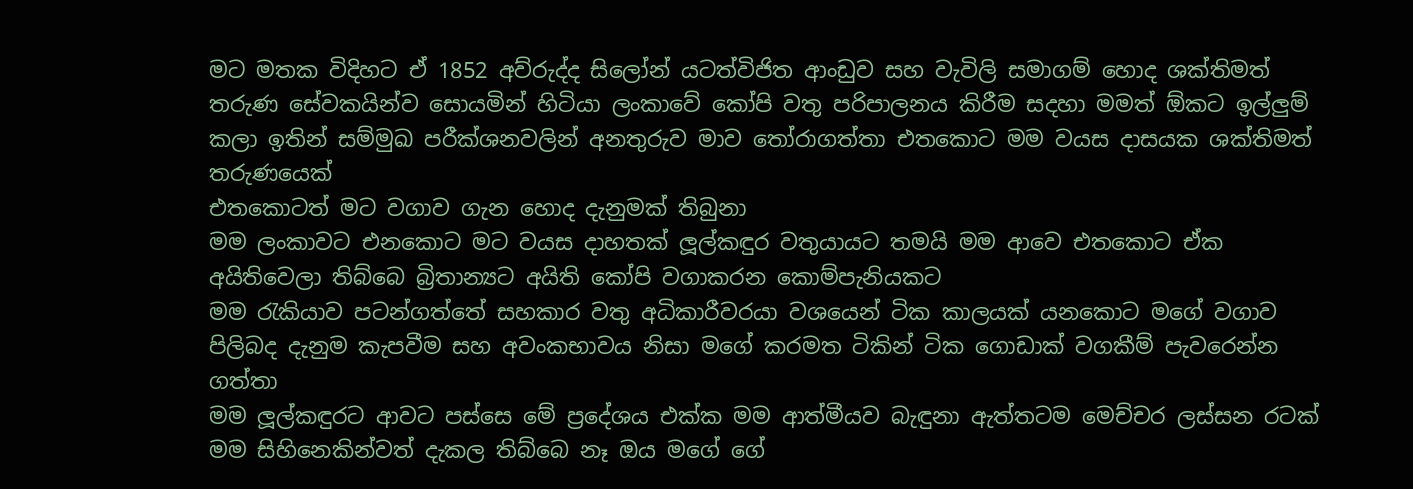මට මතක විදිහට ඒ 1852 අව්රුද්ද සිලෝන් යටත්විජිත ආංඩුව සහ වැවිලි සමාගම් හොද ශක්තිමත් තරුණ සේවකයින්ව සොයමින් හිටියා ලංකාවේ කෝපි වතු පරිපාලනය කිරීම සදහා මමත් ඕකට ඉල්ලුම් කලා ඉතින් සම්මුඛ පරීක්ශනවලින් අනතුරුව මාව තෝරාගත්තා එතකොට මම වයස දාසයක ශක්තිමත් තරුණයෙක්
එතකොටත් මට වගාව ගැන හොද දැනුමක් තිබුනා
මම ලංකාවට එනකොට මට වයස දාහතක් ලූල්කඳුර වතුයායට තමයි මම ආවෙ එතකොට ඒක අයිතිවෙලා තිබ්බෙ බ්‍රිතාන්‍යට අයිති කෝපි වගාකරන කොම්පැනියකට
මම රැකියාව පටන්ගත්තේ සහකාර වතු අධිකාරීවරයා වශයෙන් ටික කාලයක් යනකොට මගේ වගාව පිලිබද දැනුම කැපවීම සහ අවංකභාවය නිසා මගේ කරමත ටිකින් ටික ගොඩාක් වගකීම් පැවරෙන්න ගත්තා
මම ලූල්කඳුරට ආවට පස්සෙ මේ ප්‍රදේශය එක්ක මම ආත්මීයව බැඳුනා ඇත්තටම මෙච්චර ලස්සන රටක් මම සිහිනෙකින්වත් දැකල තිබ්බෙ නෑ ඔය මගේ ගේ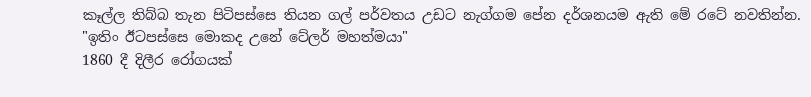කෑල්ල තිබ්බ තැන පිටිපස්සෙ තියන ගල් පර්වතය උඩට නැග්ගම පේන දර්ශනයම ඇති මේ රටේ නවතින්න.
"ඉතිං ඊටපස්සෙ මොකද උනේ ටේලර් මහත්මයා"
1860 දී දිලීර රෝගයක්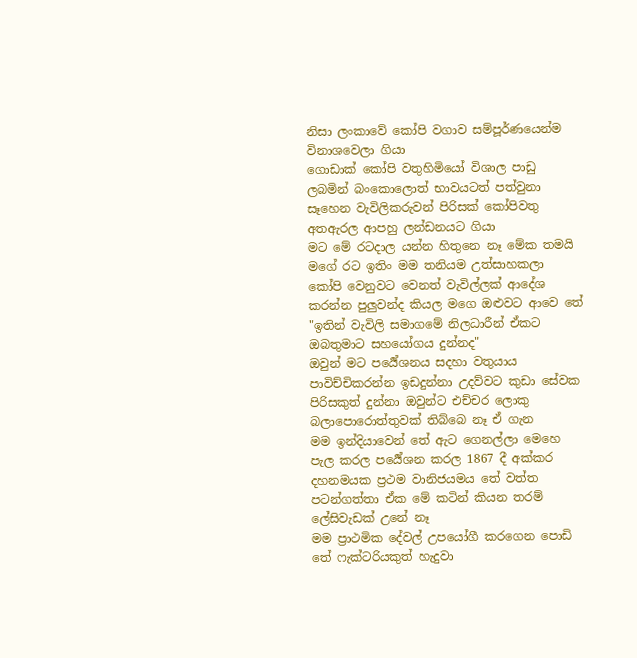නිසා ලංකාවේ කෝපි වගාව සම්පූර්ණයෙන්ම විනාශවෙලා ගියා
ගොඩාක් කෝපි වතුහිමියෝ විශාල පාඩු ලබමින් බංකොලොත් භාවයටත් පත්වුනා සෑහෙන වැවිලිකරුවන් පිරිසක් කෝපිවතු අතඇරල ආපහු ලන්ඩනයට ගියා
මට මේ රටදාල යන්න හිතුනෙ නෑ මේක තමයි මගේ රට ඉතිං මම තනියම උත්සාහකලා කෝපි වෙනුවට වෙනත් වැවිල්ලක් ආදේශ කරන්න පුලුවන්ද කියල මගෙ ඔළුවට ආවෙ තේ
"ඉතින් වැවිලි සමාගමේ නිලධාරීන් ඒකට ඔබතුමාට සහයෝගය දුන්නද"
ඔවුන් මට පර්‍යේශනය සදහා වතුයාය පාවිච්චිකරන්න ඉඩදුන්නා උදව්වට කුඩා සේවක පිරිසකුත් දුන්නා ඔවුන්ට එච්චර ලොකු බලාපොරොත්තුවක් තිබ්බෙ නෑ ඒ ගැන
මම ඉන්දියාවෙන් තේ ඇට ගෙනල්ලා මෙහෙ පැල කරල පර්‍යේශන කරල 1867 දී අක්කර දහනමයක ප්‍රථම වානිජයමය තේ වත්ත පටන්ගත්තා ඒක මේ කටින් කියන තරම් ලේසිවැඩක් උනේ නෑ
මම ප්‍රාථමික දේවල් උපයෝගී කරගෙන පොඩි තේ ෆැක්ටරියකුත් හැදුවා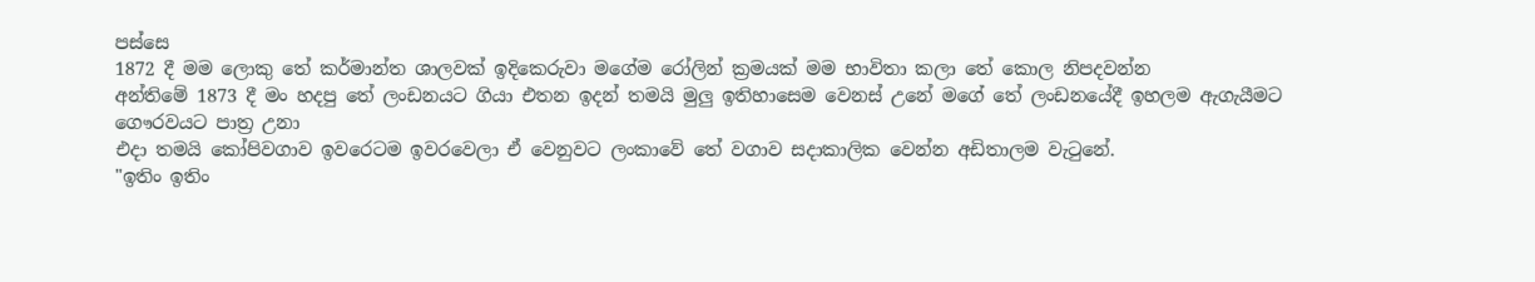පස්සෙ
1872 දී මම ලොකු තේ කර්මාන්ත ශාලවක් ඉදිකෙරුවා මගේම රෝලින් ක්‍රමයක් මම භාවිතා කලා තේ කොල නිපදවන්න
අන්තිමේ 1873 දී මං හදපු තේ ලංඩනයට ගියා එතන ඉදන් තමයි මුලු ඉතිහාසෙම වෙනස් උනේ මගේ තේ ලංඩනයේදී ඉහලම ඇගැයීමට ගෞරවයට පාත්‍ර උනා
එදා තමයි කෝපිවගාව ඉවරෙටම ඉවරවෙලා ඒ වෙනුවට ලංකාවේ තේ වගාව සදාකාලික වෙන්න අඩිතාලම වැටුනේ.
"ඉතිං ඉතිං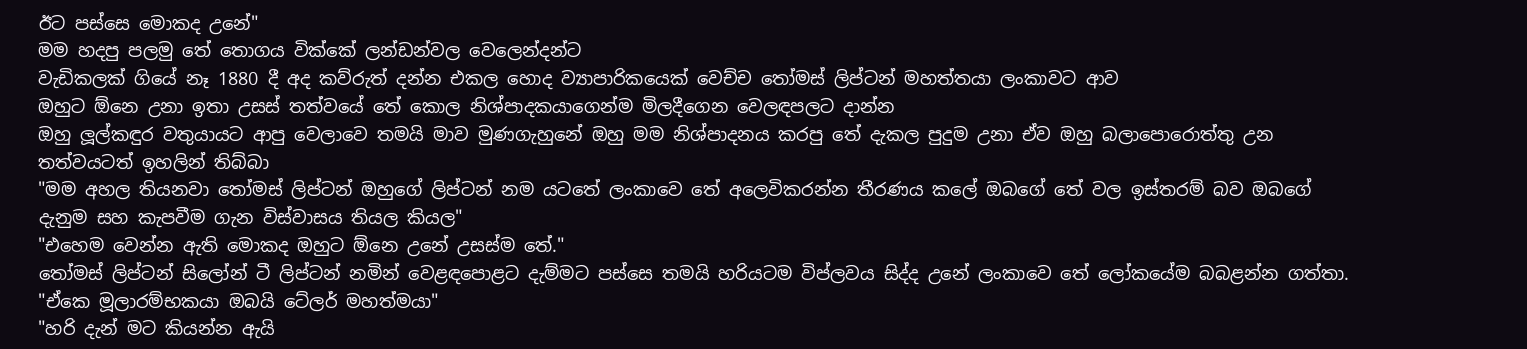ඊට පස්සෙ මොකද උනේ"
මම හදපු පලමු තේ තොගය වික්කේ ලන්ඩන්වල වෙලෙන්දන්ට
වැඩිකලක් ගියේ නෑ 1880 දී අද කව්රුත් දන්න එකල හොද ව්‍යාපාරිකයෙක් වෙච්ච තෝමස් ලිප්ටන් මහත්තයා ලංකාවට ආව
ඔහුට ඕනෙ උනා ඉතා උසස් තත්වයේ තේ කොල නිශ්පාදකයාගෙන්ම මිලදීගෙන වෙලඳපලට දාන්න
ඔහු ලූල්කඳුර වතුයායට ආපු වෙලාවෙ තමයි මාව මුණගැහුනේ ඔහු මම නිශ්පාදනය කරපු තේ දැකල පුදුම උනා ඒව ඔහු බලාපොරොත්තු උන තත්වයටත් ඉහලින් තිබ්බා
"මම අහල තියනවා තෝමස් ලිප්ටන් ඔහුගේ ලිප්ටන් නම යටතේ ලංකාවෙ තේ අලෙවිකරන්න තීරණය කලේ ඔබගේ තේ වල ඉස්තරම් බව ඔබගේ දැනුම සහ කැපවීම ගැන විස්වාසය තියල කියල"
"එහෙම වෙන්න ඇති මොකද ඔහුට ඕනෙ උනේ උසස්ම තේ."
තෝමස් ලිප්ටන් සිලෝන් ටී ලිප්ටන් නමින් වෙළඳපොළට දැම්මට පස්සෙ තමයි හරියටම විප්ලවය සිද්ද උනේ ලංකාවෙ තේ ලෝකයේම බබළන්න ගත්තා.
"ඒකෙ මූලාරම්භකයා ඔබයි ටේලර් මහත්මයා"
"හරි දැන් මට කියන්න ඇයි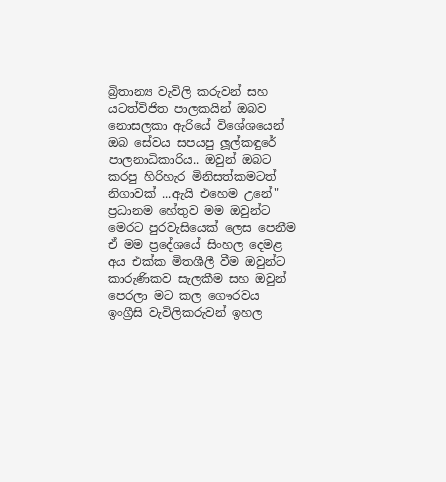බ්‍රිතාන්‍ය වැවිලි කරුවන් සහ යටත්විජිත පාලකයින් ඔබව නොසලකා ඇරියේ විශේශයෙන් ඔබ සේවය සපයපු ලූල්කඳුරේ පාලනාධිකාරිය.. ඔවුන් ඔබට කරපු හිරිහැර මිනිසත්කමටත් නිගාවක් ...ඇයි එහෙම උනේ"
ප්‍රධානම හේතුව මම ඔවුන්ට මෙරට පුරවැසියෙක් ලෙස පෙනීම ඒ මම ප්‍රදේශයේ සිංහල දෙමළ අය එක්ක මිතශීලී වීම ඔවුන්ට කාරුණිකව සැලකීම සහ ඔවුන් පෙරලා මට කල ගෞරවය
ඉංග්‍රීසි වැවිලිකරුවන් ඉහල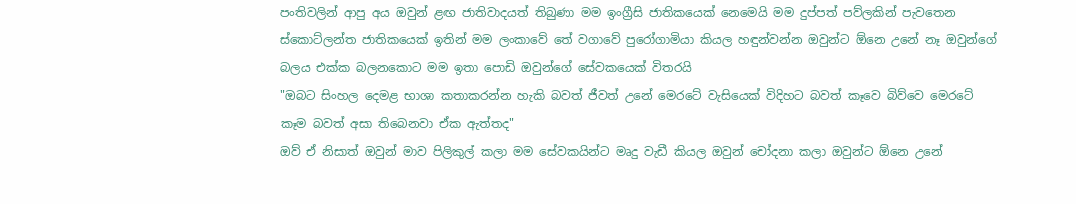පංතිවලින් ආපු අය ඔවුන් ළඟ ජාතිවාදයත් තිබුණා මම ඉංග්‍රීසි ජාතිකයෙක් නෙමෙයි මම දුප්පත් පව්ලකින් පැවතෙන ස්කොට්ලන්ත ජාතිකයෙක් ඉතින් මම ලංකාවේ තේ වගාවේ පුරෝගාමියා කියල හඳුන්වන්න ඔවුන්ට ඕනෙ උනේ නෑ ඔවුන්ගේ බලය එක්ක බලනකොට මම ඉතා පොඩි ඔවුන්ගේ සේවකයෙක් විතරයි
"ඔබට සිංහල දෙමළ භාශා කතාකරන්න හැකි බවත් ජීවත් උනේ මෙරටේ වැසියෙක් විදිහට බවත් කෑවෙ බිව්වෙ මෙරටේ කෑම බවත් අසා තිබෙනවා ඒක ඇත්තද"
ඔව් ඒ නිසාත් ඔවුන් මාව පිලිකුල් කලා මම සේවකයින්ට මෘදු වැඩී කියල ඔවුන් චෝදනා කලා ඔවුන්ට ඕනෙ උනේ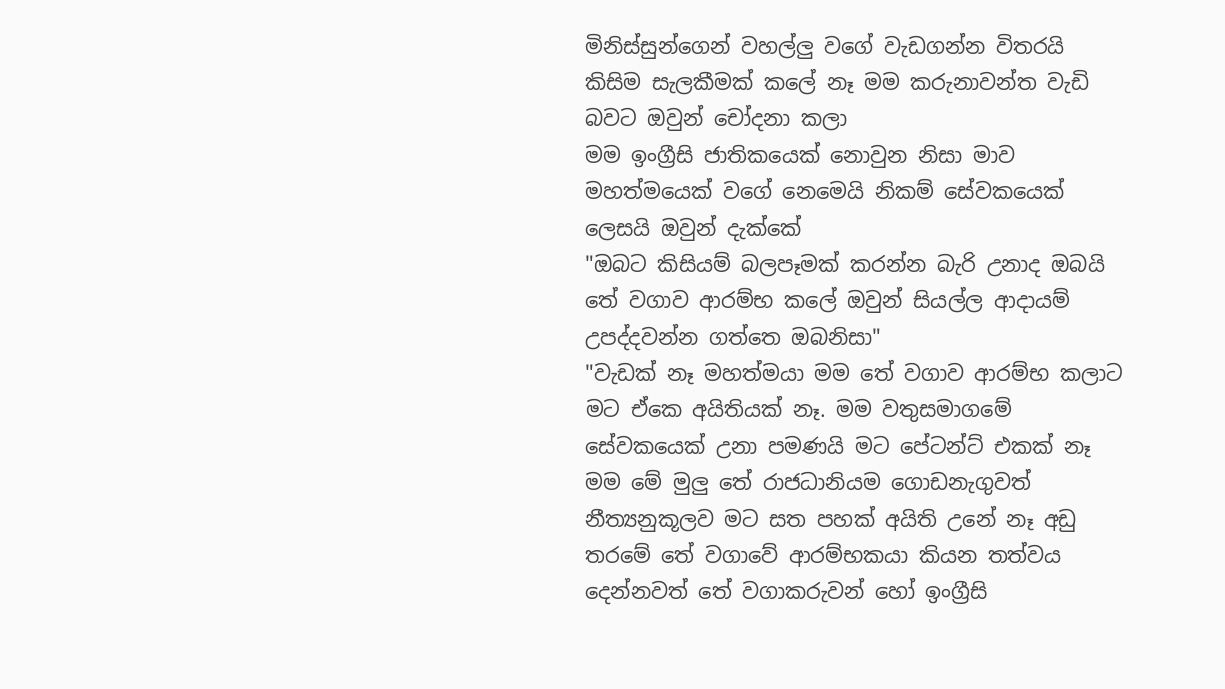මිනිස්සුන්ගෙන් වහල්ලු වගේ වැඩගන්න විතරයි කිසිම සැලකීමක් කලේ නෑ මම කරුනාවන්ත වැඩි බවට ඔවුන් චෝදනා කලා
මම ඉංග්‍රීසි ජාතිකයෙක් නොවුන නිසා මාව මහත්මයෙක් වගේ නෙමෙයි නිකම් සේවකයෙක් ලෙසයි ඔවුන් දැක්කේ
"ඔබට කිසියම් බලපෑමක් කරන්න බැරි උනාද ඔබයි තේ වගාව ආරම්භ කලේ ඔවුන් සියල්ල ආදායම් උපද්දවන්න ගත්තෙ ඔබනිසා"
"වැඩක් නෑ මහත්මයා මම තේ වගාව ආරම්භ කලාට මට ඒකෙ අයිතියක් නෑ. මම වතුසමාගමේ සේවකයෙක් උනා පමණයි මට පේටන්ට් එකක් නෑ මම මේ මුලු තේ රාජධානියම ගොඩනැගුවත් නීත්‍යනුකූලව මට සත පහක් අයිති උනේ නෑ අඩු තරමේ තේ වගාවේ ආරම්භකයා කියන තත්වය දෙන්නවත් තේ වගාකරුවන් හෝ ඉංග්‍රීසි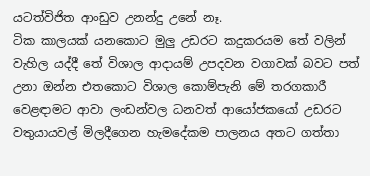යටත්විජිත ආංඩුව උනන්දු උනේ නෑ.
ටික කාලයක් යනකොට මුලු උඩරට කදුකරයම තේ වලින් වැහිල යද්දී තේ විශාල ආදායම් උපදවන වගාවක් බවට පත් උනා ඔන්න එතකොට විශාල කොම්පැනි මේ තරගකාරී වෙළඳාමට ආවා ලංඩන්වල ධනවත් ආයෝජකයෝ උඩරට වතුයායවල් මිලදීගෙන හැමදේකම පාලනය අතට ගත්තා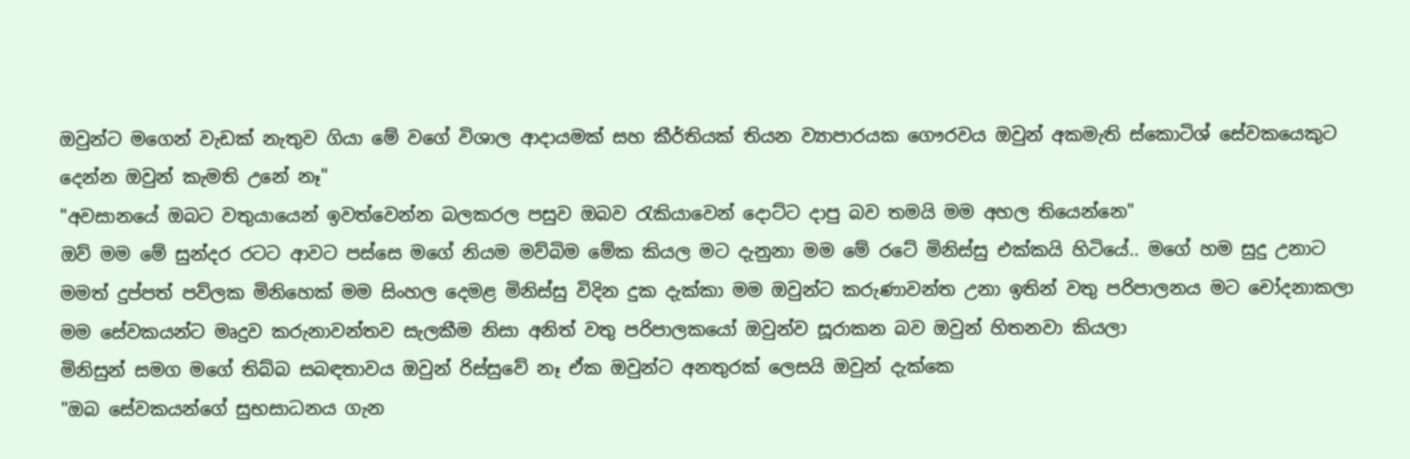ඔවුන්ට මගෙන් වැඩක් නැතුව ගියා මේ වගේ විශාල ආදායමක් සහ කීර්තියක් තියන ව්‍යාපාරයක ගෞරවය ඔවුන් අකමැති ස්කොටිශ් සේවකයෙකුට දෙන්න ඔවුන් කැමති උනේ නෑ"
"අවසානයේ ඔබට වතුයායෙන් ඉවත්වෙන්න බලකරල පසුව ඔබව රැකියාවෙන් දොට්ට දාපු බව තමයි මම අහල තියෙන්නෙ"
ඔව් මම මේ සුන්දර රටට ආවට පස්සෙ මගේ නියම මව්බිම මේක කියල මට දැනුනා මම මේ රටේ මිනිස්සු එක්කයි හිටියේ.. මගේ හම සුදු උනාට මමත් දුප්පත් පව්ලක මිනිහෙක් මම සිංහල දෙමළ මිනිස්සු විදින දුක දැක්කා මම ඔවුන්ට කරුණාවන්ත උනා ඉතින් වතු පරිපාලනය මට චෝදනාකලා මම සේවකයන්ට මෘදුව කරුනාවන්තව සැලකීම නිසා අනිත් වතු පරිපාලකයෝ ඔවුන්ව සූරාකන බව ඔවුන් හිතනවා කියලා
මිනිසුන් සමග මගේ තිබ්බ සබඳතාවය ඔවුන් රිස්සුවේ නෑ ඒක ඔවුන්ට අනතුරක් ලෙසයි ඔවුන් දැක්කෙ
"ඔබ සේවකයන්ගේ සුභසාධනය ගැන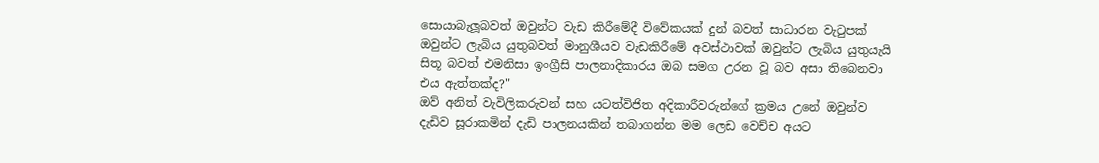සොයාබැලූබවත් ඔවුන්ට වැඩ කිරීමේදී විවේකයක් දුන් බවත් සාධාරන වැටුපක් ඔවුන්ට ලැබිය යුතුබවත් මානුශීයව වැඩකිරීමේ අවස්ථාවක් ඔවුන්ට ලැබිය යුතුයැයි සිතූ බවත් එමනිසා ඉංග්‍රීසි පාලනාදිකාරය ඔබ සමග උරන වූ බව අසා තිබෙනවා එය ඇත්තක්ද?"
ඔව් අනිත් වැවිලිකරුවන් සහ යටත්විජිත අදිකාරීවරුන්ගේ ක්‍රමය උනේ ඔවුන්ව දැඩිව සූරාකමින් දැඩි පාලනයකින් තබාගන්න මම ලෙඩ වෙච්ච අයට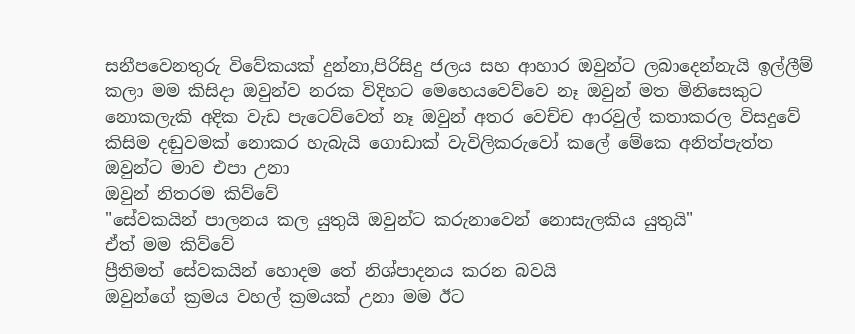සනීපවෙනතුරු විවේකයක් දුන්නා,පිරිසිදු ජලය සහ ආහාර ඔවුන්ට ලබාදෙන්නැයි ඉල්ලීම් කලා මම කිසිදා ඔවුන්ව නරක විදිහට මෙහෙයවෙව්වෙ නෑ ඔවුන් මත මිනිසෙකුට නොකලැකි අදික වැඩ පැටෙව්වෙත් නෑ ඔවුන් අතර වෙච්ච ආරවුල් කතාකරල විසදුවේ කිසිම දඬුවමක් නොකර හැබැයි ගොඩාක් වැවිලිකරුවෝ කලේ මේකෙ අනිත්පැත්ත ඔවුන්ට මාව එපා උනා
ඔවුන් නිතරම කිව්වේ
"සේවකයින් පාලනය කල යුතුයි ඔවුන්ට කරුනාවෙන් නොසැලකිය යුතුයි"
ඒත් මම කිව්වේ
ප්‍රීතිමත් සේවකයින් හොදම තේ නිශ්පාදනය කරන බවයි
ඔවුන්ගේ ක්‍රමය වහල් ක්‍රමයක් උනා මම ඊට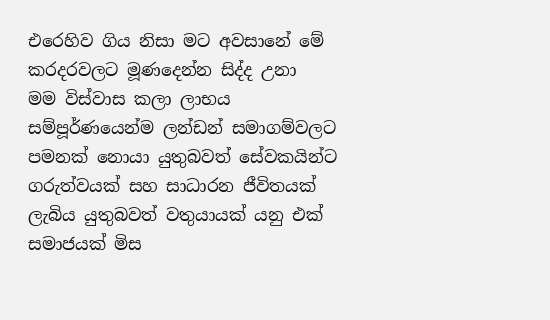එරෙහිව ගිය නිසා මට අවසානේ මේ කරදරවලට මූණදෙන්න සිද්ද උනා
මම විස්වාස කලා ලාභය සම්පූර්ණයෙන්ම ලන්ඩන් සමාගම්වලට පමනක් නොයා යුතුබවත් සේවකයින්ට ගරුත්වයක් සහ සාධාරන ජීවිතයක් ලැබිය යුතුබවත් වතුයායක් යනු එක් සමාජයක් මිස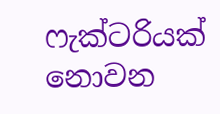ෆැක්ටරියක් නොවන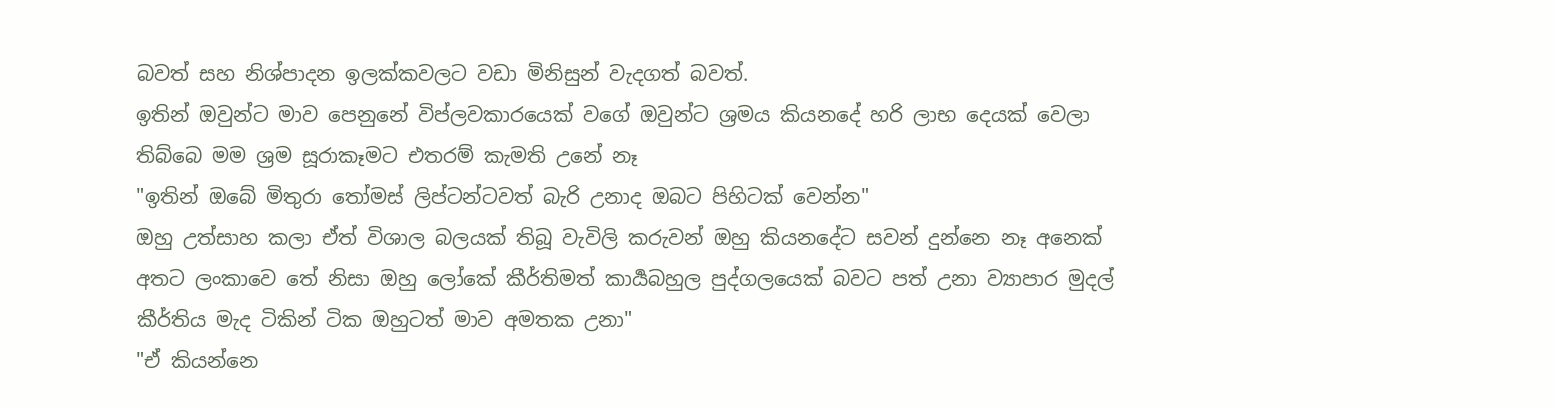බවත් සහ නිශ්පාදන ඉලක්කවලට වඩා මිනිසුන් වැදගත් බවත්.
ඉතින් ඔවුන්ට මාව පෙනුනේ විප්ලවකාරයෙක් වගේ ඔවුන්ට ශ්‍රමය කියනදේ හරි ලාභ දෙයක් වෙලා තිබ්බෙ මම ශ්‍රම සූරාකෑමට එතරම් කැමති උනේ නෑ
"ඉතින් ඔබේ මිතුරා තෝමස් ලිප්ටන්ටවත් බැරි උනාද ඔබට පිහිටක් වෙන්න"
ඔහු උත්සාහ කලා ඒත් විශාල බලයක් තිබූ වැවිලි කරුවන් ඔහු කියනදේට සවන් දුන්නෙ නෑ අනෙක් අතට ලංකාවෙ තේ නිසා ඔහු ලෝකේ කීර්තිමත් කාර්‍යබහුල පුද්ගලයෙක් බවට පත් උනා ව්‍යාපාර මුදල් කීර්තිය මැද ටිකින් ටික ඔහුටත් මාව අමතක උනා"
"ඒ කියන්නෙ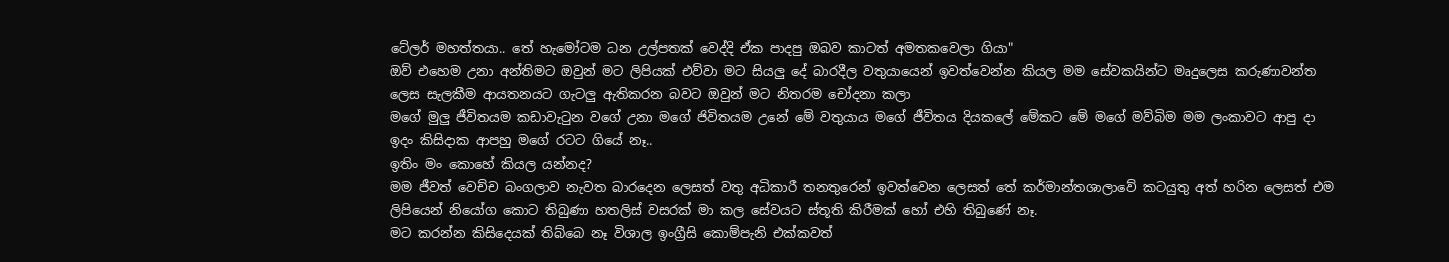ටේලර් මහත්තයා.. තේ හැමෝටම ධන උල්පතක් වෙද්දි ඒක පාදපු ඔබව කාටත් අමතකවෙලා ගියා"
ඔව් එහෙම උනා අන්තිමට ඔවුන් මට ලිපියක් එව්වා මට සියලු දේ බාරදීල වතුයායෙන් ඉවත්වෙන්න කියල මම සේවකයින්ට මෘදුලෙස කරුණාවන්ත ලෙස සැලකීම ආයතනයට ගැටලු ඇතිකරන බවට ඔවුන් මට නිතරම චෝදනා කලා
මගේ මුලු ජීවිතයම කඩාවැටුන වගේ උනා මගේ ජිවිතයම උනේ මේ වතුයාය මගේ ජීවිතය දියකලේ මේකට මේ මගේ මව්බිම මම ලංකාවට ආපු දා ඉදං කිසිදාක ආපහු මගේ රටට ගියේ නෑ..
ඉතිං මං කොහේ කියල යන්නද?
මම ජීවත් වෙච්ච බංගලාව නැවත බාරදෙන ලෙසත් වතු අධිකාරී තනතුරෙන් ඉවත්වෙන ලෙසත් තේ කර්මාන්තශාලාවේ කටයුතු අත් හරින ලෙසත් එම ලිපියෙන් නියෝග කොට තිබුණා හතලිස් වසරක් මා කල සේවයට ස්තූති කිරීමක් හෝ එහි තිබුණේ නෑ.
මට කරන්න කිසිදෙයක් තිබ්බෙ නෑ විශාල ඉංග්‍රීසි කොම්පැනි එක්කවත්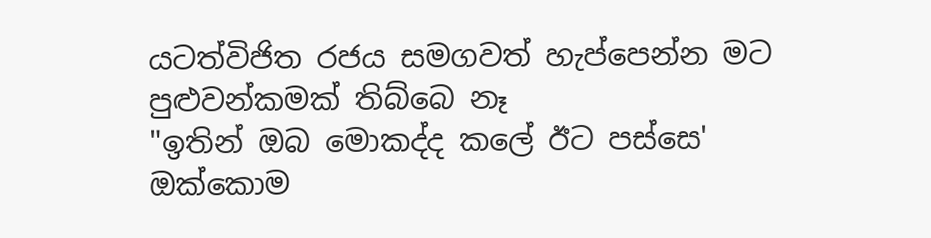යටත්විජිත රජය සමගවත් හැප්පෙන්න මට පුළුවන්කමක් තිබ්බෙ නෑ
"ඉතින් ඔබ මොකද්ද කලේ ඊට පස්සෙ'
ඔක්කොම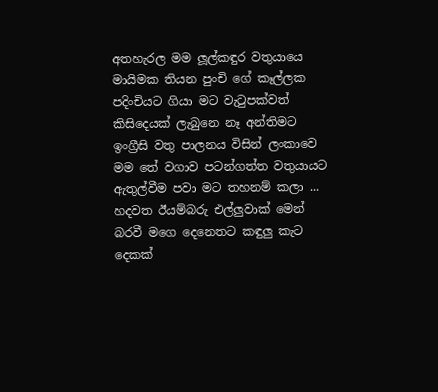අතහැරල මම ලූල්කඳුර වතුයායෙ මායිමක තියන පුංචි ගේ කෑල්ලක පදිංචියට ගියා මට වැටුපක්වත් කිසිදෙයක් ලැබුනෙ නෑ අන්තිමට ඉංග්‍රීසි වතු පාලනය විසින් ලංකාවෙ මම තේ වගාව පටන්ගත්ත වතුයායට ඇතුල්වීම පවා මට තහනම් කලා ...
හදවත ඊයම්බරු එල්ලුවාක් මෙන් බරවී මගෙ දෙනෙතට කඳුලු කැට දෙකක්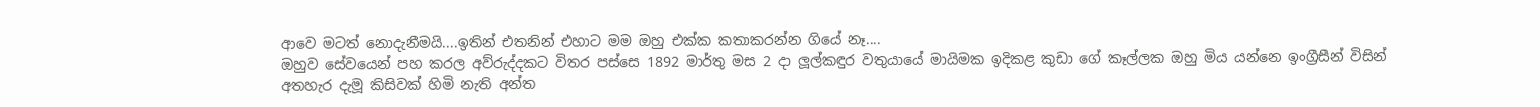ආවෙ මටත් නොදැනීමයි....ඉතින් එතනින් එහාට මම ඔහු එක්ක කතාකරන්න ගියේ නෑ....
ඔහුව සේවයෙන් පහ කරල අව්රුද්දකට විතර පස්සෙ 1892 මාර්තු මස 2 දා ලූල්කඳුර වතුයායේ මායිමක ඉදිකළ කුඩා ගේ කෑල්ලක ඔහු මිය යන්නෙ ඉංග්‍රීසීන් විසින් අතහැර දැමූ කිසිවක් හිමි නැති අන්ත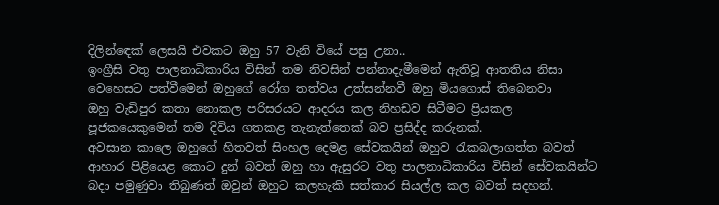දිලින්ඳෙක් ලෙසයි එවකට ඔහු 57 වැනි වියේ පසු උනා..
ඉංග්‍රීසි වතු පාලනාධිකාරිය විසින් තම නිවසින් පන්නාදැමීමෙන් ඇතිවූ ආතතිය නිසා වෙහෙසට පත්වීමෙන් ඔහුගේ රෝග තත්වය උත්සන්නවී ඔහු මියගොස් තිබෙනවා
ඔහු වැඩිපුර කතා නොකල පරිසරයට ආදරය කල නිහඩව සිටීමට ප්‍රියකල පූජකයෙකුමෙන් තම දිවිය ගතකළ තැනැත්තෙක් බව ප්‍රසිද්ද කරුනක්.
අවසාන කාලෙ ඔහුගේ හිතවත් සිංහල දෙමළ සේවකයින් ඔහුව රැකබලාගත්ත බවත් ආහාර පිළියෙළ කොට දුන් බවත් ඔහු හා ඇසුරට වතු පාලනාධිකාරිය විසින් සේවකයින්ට බදා පමුණුවා තිබුණත් ඔවුන් ඔහුට කලහැකි සත්කාර සියල්ල කල බවත් සදහන්.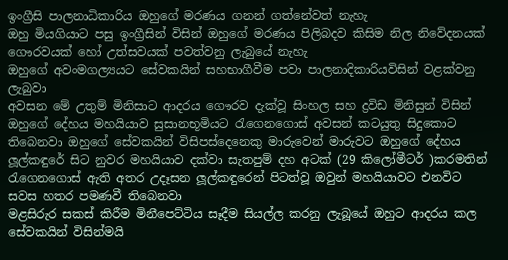ඉංග්‍රීසි පාලනාධිකාරිය ඔහුගේ මරණය ගනන් ගත්නේවත් නැහැ
ඔහු මියගියාට පසු ඉංග්‍රීසින් විසින් ඔහුගේ මරණය පිලිබදව කිසිම නිල නිවේදනයක් ගෞරවයක් හෝ උත්සවයක් පවත්වනු ලැබුයේ නැහැ
ඔහුගේ අවංමගල්‍යයට සේවකයින් සහභාගීවීම පවා පාලනාදිකාරියවිසින් වළක්වනු ලැබුවා
අවසන මේ උතුම් මිනිසාට ආදරය ගෞරව දැක්වූ සිංහල සහ ද්‍රවිඩ මිනිසුන් විසින් ඔහුගේ දේහය මහයියාව සුසානභූමියට රැගෙනගොස් අවසන් කටයුතු සිදුකොට තිබෙනවා ඔහුගේ සේවකයින් විසිපස්දෙනෙකු මාරුවෙන් මාරුවට ඔහුගේ දේහය ලූල්කඳුරේ සිට නුවර මහයියාව දක්වා සැතපුම් දහ අටක් (29 කිලෝමීටර් )කරමතින් රැගෙනගොස් ඇති අතර උදෑසන ලූල්කඳුරෙන් පිටත්වූ ඔවුන් මහයියාවට එනවිට සවස හතර පමණවී තිබෙනවා
මළසිරුර සකස් කිරීම මිනීපෙට්ටිය සෑදීම සියල්ල කරනු ලැබූයේ ඔහුට ආදරය කල සේවකයින් විසින්මයි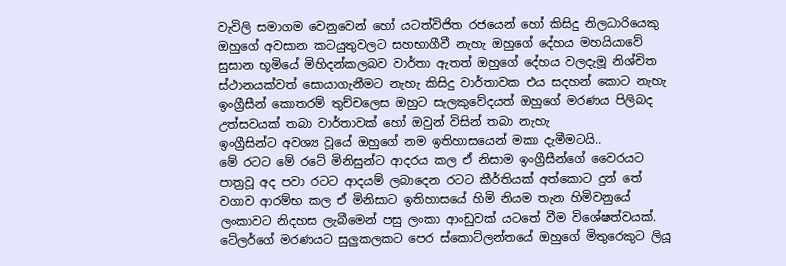වැවිලි සමාගම වෙනුවෙන් හෝ යටත්විජිත රජයෙන් හෝ කිසිදු නිලධාරියෙකු ඔහුගේ අවසාන කටයුතුවලට සහභාගීවී නැහැ ඔහුගේ දේහය මහයියාවේ සුසාන භූමියේ මිහිදන්කලබව වාර්තා ඇතත් ඔහුගේ දේහය වලදැමූ නිශ්චිත ස්ථානයක්වත් සොයාගැනීමට නැහැ කිසිදු වාර්තාවක එය සදහන් කොට නැහැ
ඉංග්‍රීසීන් කොතරම් තුච්චලෙස ඔහුට සැලකුවේදයත් ඔහුගේ මරණය පිලිබද උත්සවයක් තබා වාර්තාවක් හෝ ඔවුන් විසින් තබා නැහැ
ඉංග්‍රීසින්ට අවශ්‍ය වූයේ ඔහුගේ නම ඉතිහාසයෙන් මකා දැමීමටයි..
මේ රටට මේ රටේ මිනිසුන්ට ආදරය කල ඒ නිසාම ඉංග්‍රීසීන්ගේ වෛරයට පාත්‍රවූ අද පවා රටට ආදයම් ලබාදෙන රටට කීර්තියක් අත්කොට දුන් තේ වගාව ආරම්භ කල ඒ මිනිසාට ඉතිහාසයේ හිමි නියම තැන හිමිවනුයේ ලංකාවට නිදහස ලැබීමෙන් පසු ලංකා ආංඩුවක් යටතේ වීම විශේෂත්වයක්.
ටේලර්ගේ මරණයට සුලුකලකට පෙර ස්කොට්ලන්තයේ ඔහුගේ මිතුරෙකුට ලියූ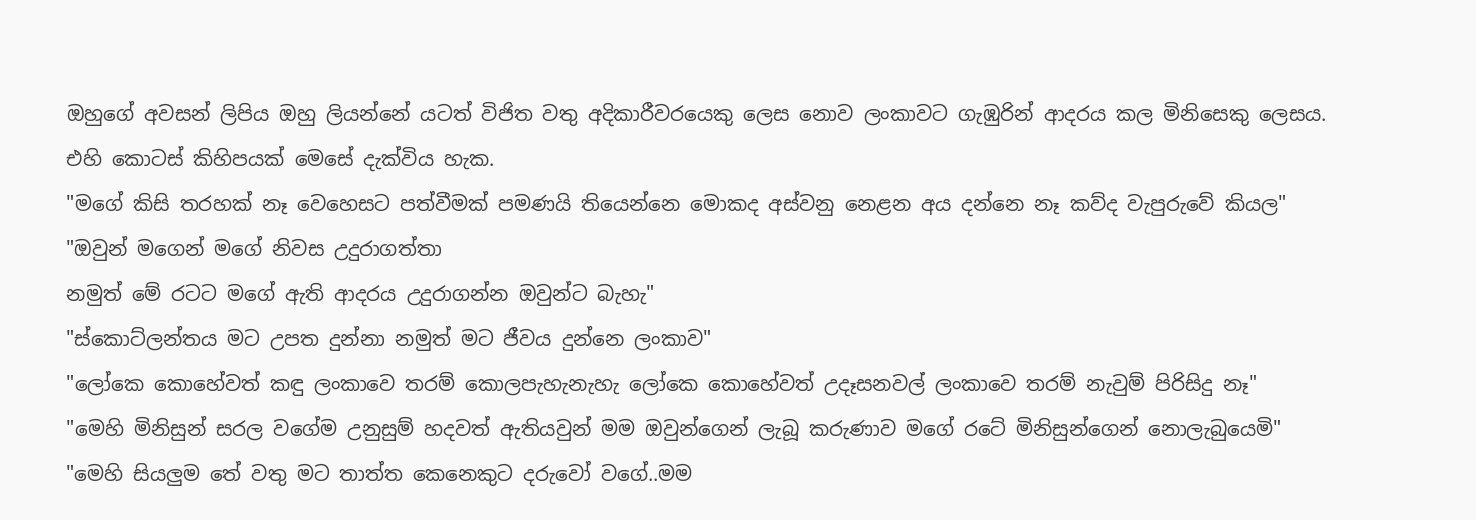ඔහුගේ අවසන් ලිපිය ඔහු ලියන්නේ යටත් විජිත වතු අදිකාරීවරයෙකු ලෙස නොව ලංකාවට ගැඹුරින් ආදරය කල මිනිසෙකු ලෙසය.
එහි කොටස් කිහිපයක් මෙසේ දැක්විය හැක.
"මගේ කිසි තරහක් නෑ වෙහෙසට පත්වීමක් පමණයි තියෙන්නෙ මොකද අස්වනු නෙළන අය දන්නෙ නෑ කව්ද වැපුරුවේ කියල"
"ඔවුන් මගෙන් මගේ නිවස උදුරාගත්තා
නමුත් මේ රටට මගේ ඇති ආදරය උදුරාගන්න ඔවුන්ට බැහැ"
"ස්කොට්ලන්තය මට උපත දුන්නා නමුත් මට ජීවය දුන්නෙ ලංකාව"
"ලෝකෙ කොහේවත් කඳු ලංකාවෙ තරම් කොලපැහැනැහැ ලෝකෙ කොහේවත් උදෑසනවල් ලංකාවෙ තරම් නැවුම් පිරිසිදු නෑ"
"මෙහි මිනිසුන් සරල වගේම උනුසුම් හදවත් ඇතියවුන් මම ඔවුන්ගෙන් ලැබූ කරුණාව මගේ රටේ මිනිසුන්ගෙන් නොලැබුයෙමි"
"මෙහි සියලුම තේ වතු මට තාත්ත කෙනෙකුට දරුවෝ වගේ..මම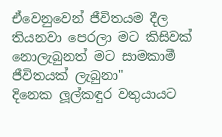ඒවෙනුවෙන් ජීවිතයම දීල තියනවා පෙරලා මට කිසිවක් නොලැබුනත් මට සාමකාමී ජීවිතයක් ලැබුනා"
දිනෙක ලූල්කඳුර වතුයායට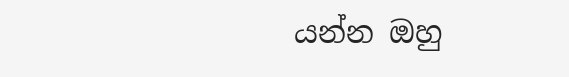යන්න ඔහු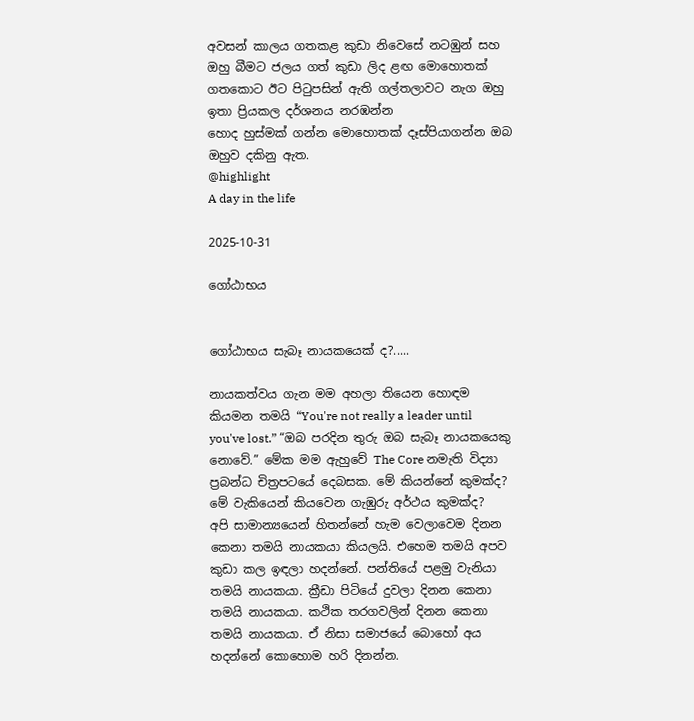අවසන් කාලය ගතකළ කුඩා නිවෙසේ නටඹුන් සහ ඔහු බීමට ජලය ගත් කුඩා ලිද ළඟ මොහොතක් ගතකොට ඊට පිටුපසින් ඇති ගල්තලාවට නැග ඔහු ඉතා ප්‍රියකල දර්ශනය නරඹන්න
හොද හුස්මක් ගන්න මොහොතක් දෑස්පියාගන්න ඔබ ඔහුව දකිනු ඇත.
@highlight
A day in the life

2025-10-31

ගෝඨාභය


ගෝඨාභය සැබෑ නායකයෙක් ද?.....

නායකත්වය ගැන මම අහලා තියෙන හොඳම කියමන තමයි “You're not really a leader until you've lost.” “ඔබ පරදින තුරු ඔබ සැබෑ නායකයෙකු නොවේ.” මේක මම ඇහුවේ The Core නමැති විද්‍යා ප්‍රබන්ධ චිත්‍රපටයේ දෙබසක. මේ කියන්නේ කුමක්ද? මේ වැකියෙන් කියවෙන ගැඹුරු අර්ථය කුමක්ද?
අපි සාමාන්‍යයෙන් හිතන්නේ හැම වෙලාවෙම දිනන කෙනා තමයි නායකයා කියලයි. එහෙම තමයි අපව කුඩා කල ඉඳලා හදන්නේ. පන්තියේ පළමු වැනියා තමයි නායකයා. ක්‍රීඩා පිටියේ දුවලා දිනන කෙනා තමයි නායකයා. කථික තරගවලින් දිනන කෙනා තමයි නායකයා. ඒ නිසා සමාජයේ බොහෝ අය හදන්නේ කොහොම හරි දිනන්න.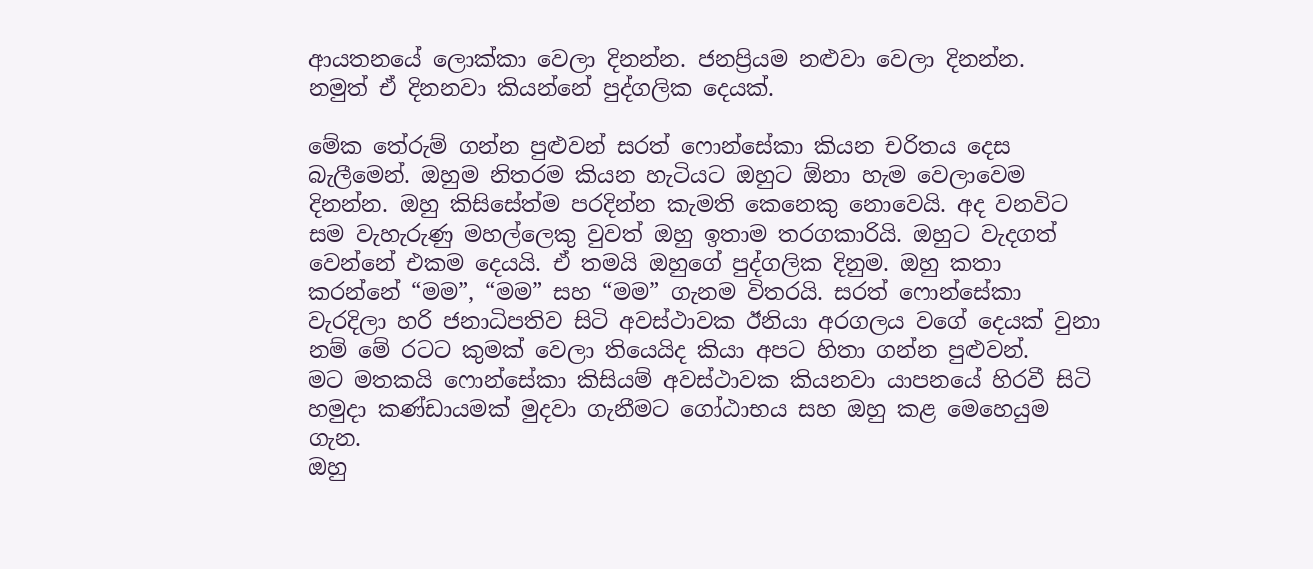ආයතනයේ ලොක්කා වෙලා දිනන්න. ජනප්‍රියම නළුවා වෙලා දිනන්න.
නමුත් ඒ දිනනවා කියන්නේ පුද්ගලික දෙයක්.

මේක තේරුම් ගන්න පුළුවන් සරත් ෆොන්සේකා කියන චරිතය දෙස බැලීමෙන්. ඔහුම නිතරම කියන හැටියට ඔහුට ඕනා හැම වෙලාවෙම දිනන්න. ඔහු කිසිසේත්ම පරදින්න කැමති කෙනෙකු නොවෙයි. අද වනවිට සම වැහැරුණු මහල්ලෙකු වුවත් ඔහු ඉතාම තරගකාරියි. ඔහුට වැදගත් වෙන්නේ එකම දෙයයි. ඒ තමයි ඔහුගේ පුද්ගලික දිනුම. ඔහු කතා කරන්නේ “මම”, “මම” සහ “මම” ගැනම විතරයි. සරත් ෆොන්සේකා වැරදිලා හරි ජනාධිපතිව සිටි අවස්ථාවක ඊනියා අරගලය වගේ දෙයක් වුනා නම් මේ රටට කුමක් වෙලා තියෙයිද කියා අපට හිතා ගන්න පුළුවන්.
මට මතකයි ෆොන්සේකා කිසියම් අවස්ථාවක කියනවා යාපනයේ හිරවී සිටි හමුදා කණ්ඩායමක් මුදවා ගැනීමට ගෝඨාභය සහ ඔහු කළ මෙහෙයුම ගැන.
ඔහු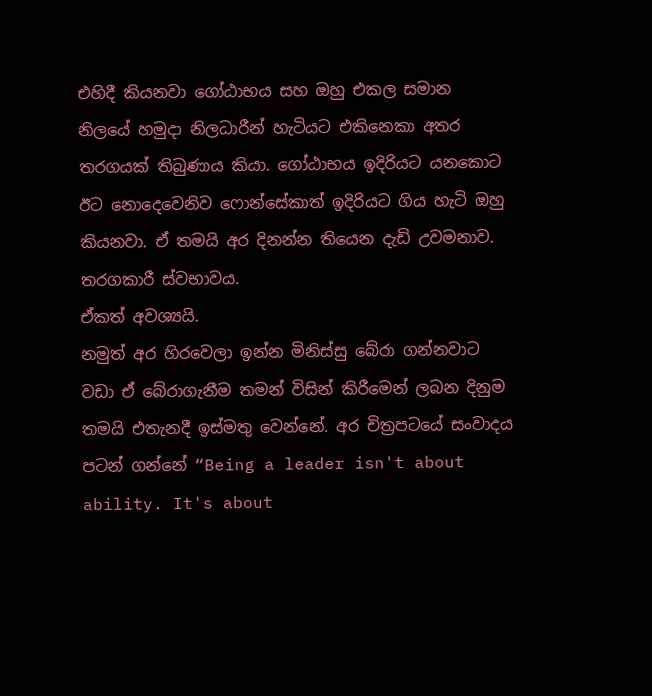එහිදී කියනවා ගෝඨාභය සහ ඔහු එකල සමාන නිලයේ හමුදා නිලධාරීන් හැටියට එකිනෙකා අතර තරගයක් තිබුණාය කියා. ගෝඨාභය ඉදිරියට යනකොට ඊට නොදෙවෙනිව ෆොන්සේකාත් ඉදිරියට ගිය හැටි ඔහු කියනවා. ඒ තමයි අර දිනන්න තියෙන දැඩි උවමනාව. තරගකාරී ස්වභාවය.
ඒකත් අවශ්‍යයි.
නමුත් අර හිරවෙලා ඉන්න මිනිස්සු බේරා ගන්නවාට වඩා ඒ බේරාගැනීම තමන් විසින් කිරීමෙන් ලබන දිනුම තමයි එතැනදී ඉස්මතු වෙන්නේ. අර චිත්‍රපටයේ සංවාදය පටන් ගන්නේ “Being a leader isn't about ability. It's about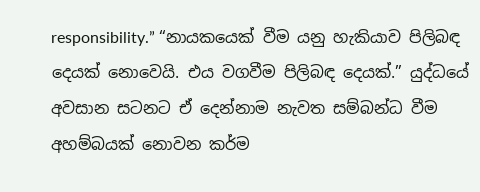responsibility.” “නායකයෙක් වීම යනු හැකියාව පිලිබඳ දෙයක් නොවෙයි. එය වගවීම පිලිබඳ දෙයක්.” යුද්ධයේ අවසාන සටනට ඒ දෙන්නාම නැවත සම්බන්ධ වීම අහම්බයක් නොවන කර්ම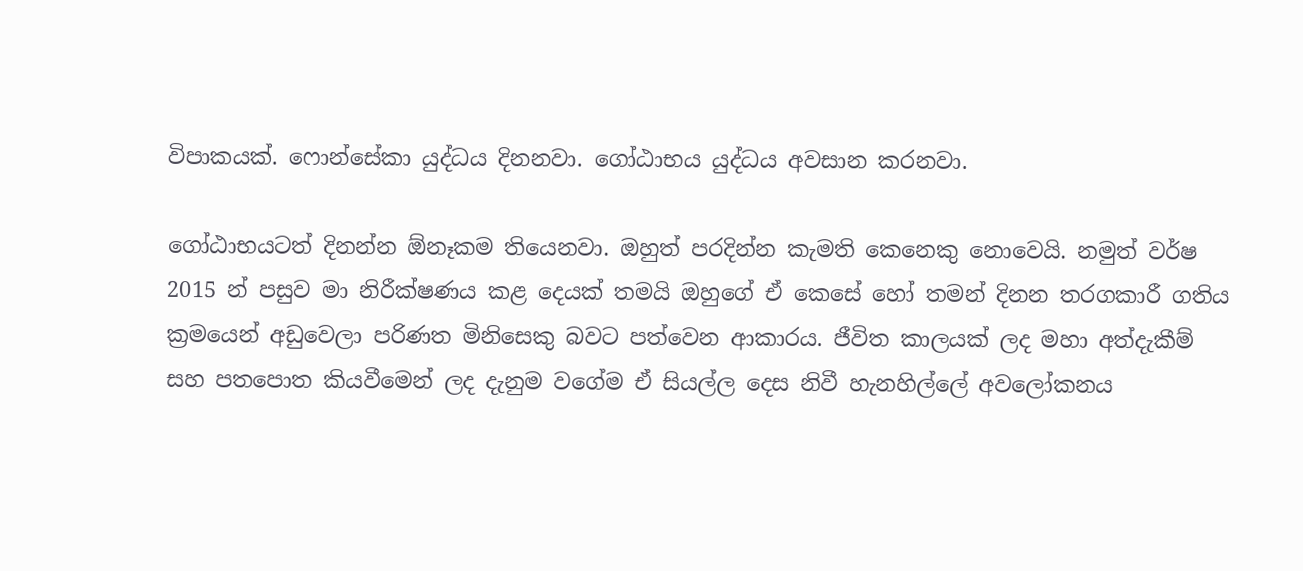විපාකයක්. ෆොන්සේකා යුද්ධය දිනනවා. ගෝඨාභය යුද්ධය අවසාන කරනවා.

ගෝඨාභයටත් දිනන්න ඕනෑකම තියෙනවා. ඔහුත් පරදින්න කැමති කෙනෙකු නොවෙයි. නමුත් වර්ෂ 2015 න් පසුව මා නිරීක්ෂණය කළ දෙයක් තමයි ඔහුගේ ඒ කෙසේ හෝ තමන් දිනන තරගකාරී ගතිය ක්‍රමයෙන් අඩුවෙලා පරිණත මිනිසෙකු බවට පත්වෙන ආකාරය. ජීවිත කාලයක් ලද මහා අත්දැකීම් සහ පතපොත කියවීමෙන් ලද දැනුම වගේම ඒ සියල්ල දෙස නිවී හැනහිල්ලේ අවලෝකනය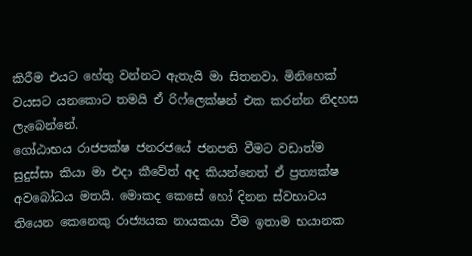කිරීම එයට හේතු වන්නට ඇතැයි මා සිතනවා. මිනිහෙක් වයසට යනකොට තමයි ඒ රිෆ්ලෙක්ෂන් එක කරන්න නිදහස ලැබෙන්නේ.
ගෝඨාභය රාජපක්ෂ ජනරජයේ ජනපති වීමට වඩාත්ම සුදුස්සා කියා මා එදා කීවේත් අද කියන්නෙත් ඒ ප්‍රත්‍යක්ෂ අවබෝධය මතයි. මොකද කෙසේ හෝ දිනන ස්වභාවය තියෙන කෙනෙකු රාජ්‍යයක නායකයා වීම ඉතාම භයානක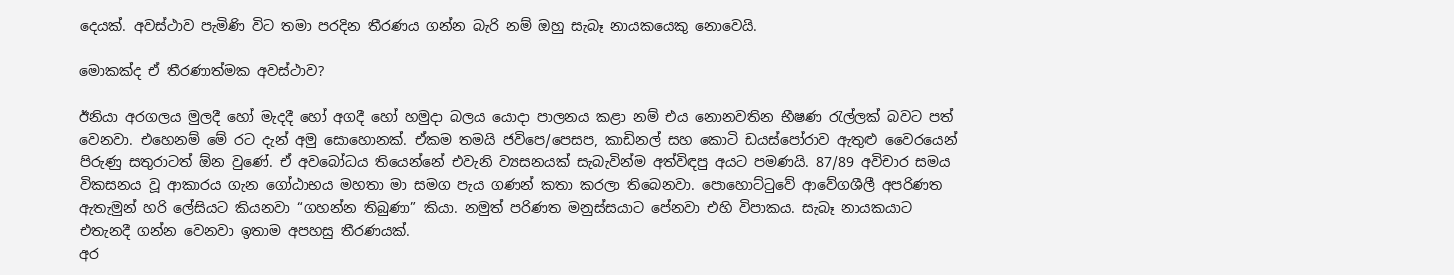දෙයක්. අවස්ථාව පැමිණි විට තමා පරදින තීරණය ගන්න බැරි නම් ඔහු සැබෑ නායකයෙකු නොවෙයි.

මොකක්ද ඒ තීරණාත්මක අවස්ථාව?

ඊනියා අරගලය මුලදී හෝ මැදදී හෝ අගදී හෝ හමුදා බලය යොදා පාලනය කළා නම් එය නොනවතින භීෂණ රැල්ලක් බවට පත් වෙනවා. එහෙනම් මේ රට දැන් අමු සොහොනක්. ඒකම තමයි ජවිපෙ/පෙසප, කාඩිනල් සහ කොටි ඩයස්පෝරාව ඇතුළු වෛරයෙන් පිරුණු සතුරාටත් ඕන වුණේ. ඒ අවබෝධය තියෙන්නේ එවැනි ව්‍යසනයක් සැබැවින්ම අත්විඳපු අයට පමණයි. 87/89 අවිචාර සමය විකසනය වූ ආකාරය ගැන ගෝඨාභය මහතා මා සමග පැය ගණන් කතා කරලා තිබෙනවා. පොහොට්ටුවේ ආවේගශීලී අපරිණත ඇතැමුන් හරි ලේසියට කියනවා “ගහන්න තිබුණා” කියා. නමුත් පරිණත මනුස්සයාට පේනවා එහි විපාකය. සැබෑ නායකයාට එතැනදී ගන්න වෙනවා ඉතාම අපහසු තීරණයක්.
අර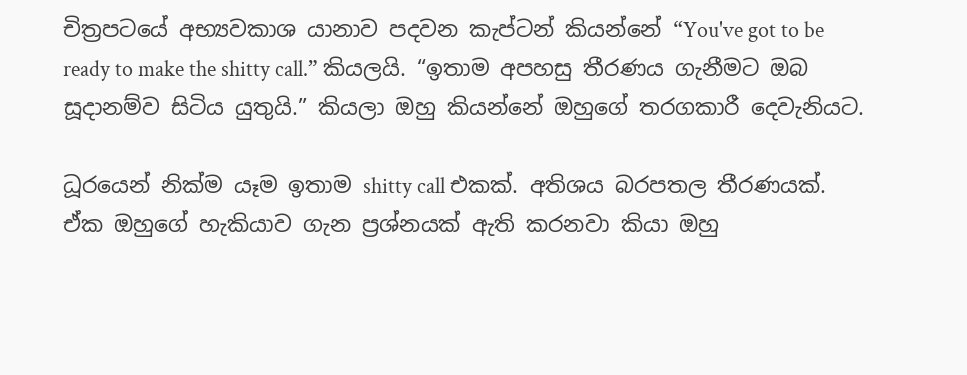චිත්‍රපටයේ අභ්‍යවකාශ යානාව පදවන කැප්ටන් කියන්නේ “You've got to be ready to make the shitty call.” කියලයි. “ඉතාම අපහසු තීරණය ගැනීමට ඔබ සූදානම්ව සිටිය යුතුයි.” කියලා ඔහු කියන්නේ ඔහුගේ තරගකාරී දෙවැනියට.

ධූරයෙන් නික්ම යෑම ඉතාම shitty call එකක්. අතිශය බරපතල තීරණයක්. ඒක ඔහුගේ හැකියාව ගැන ප්‍රශ්නයක් ඇති කරනවා කියා ඔහු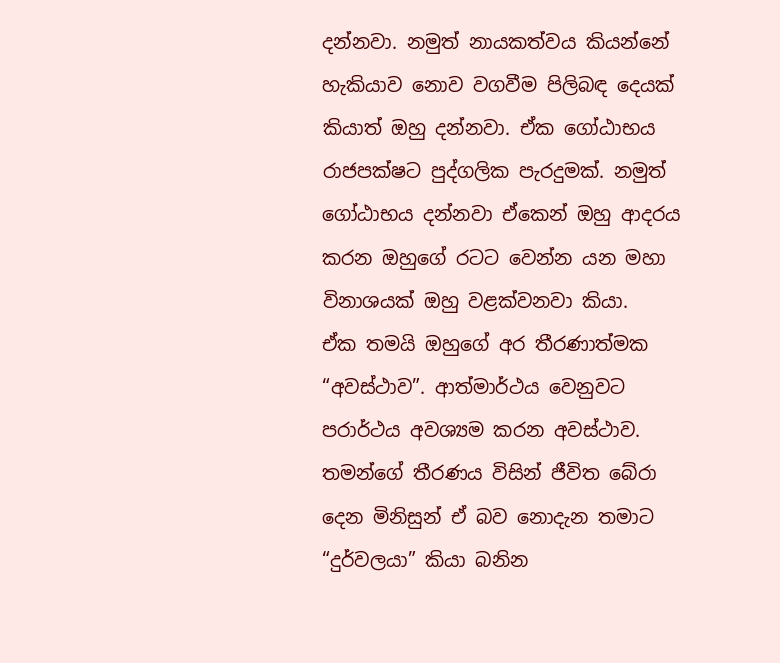දන්නවා. නමුත් නායකත්වය කියන්නේ හැකියාව නොව වගවීම පිලිබඳ දෙයක් කියාත් ඔහු දන්නවා. ඒක ගෝඨාභය රාජපක්ෂට පුද්ගලික පැරදුමක්. නමුත් ගෝඨාභය දන්නවා ඒකෙන් ඔහු ආදරය කරන ඔහුගේ රටට වෙන්න යන මහා විනාශයක් ඔහු වළක්වනවා කියා.
ඒක තමයි ඔහුගේ අර තීරණාත්මක “අවස්ථාව”. ආත්මාර්ථය වෙනුවට පරාර්ථය අවශ්‍යම කරන අවස්ථාව. තමන්ගේ තීරණය විසින් ජීවිත බේරා දෙන මිනිසුන් ඒ බව නොදැන තමාට “දුර්වලයා” කියා බනින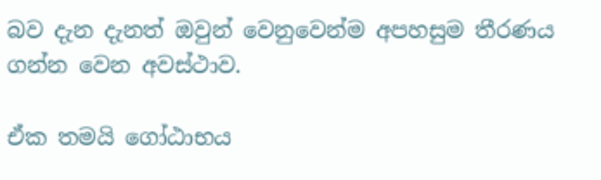බව දැන දැනත් ඔවුන් වෙනුවෙන්ම අපහසුම තීරණය ගන්න වෙන අවස්ථාව.

ඒක තමයි ගෝඨාභය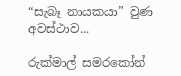“සැබෑ නායකයා” වුණ අවස්ථාව...

රුක්මාල් සමරකෝන්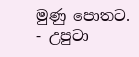මුණු පොතට.
- උපුටා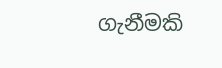ගැනීමකි